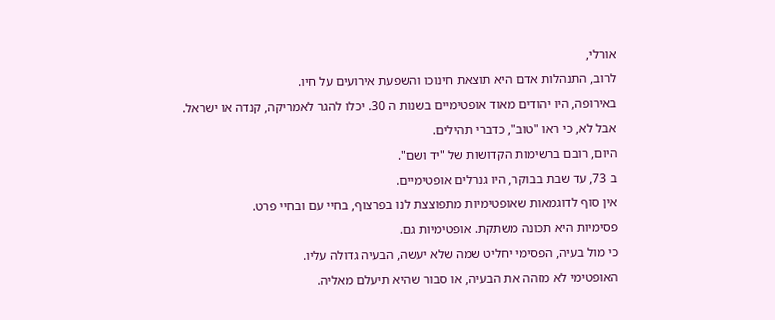אורלי,
לרוב, התנהלות אדם היא תוצאת חינוכו והשפעת אירועים על חיו.
באירופה, היו יהודים מאוד אופטימיים בשנות ה 30. יכלו להגר לאמריקה, קנדה או ישראל.
אבל לא, כי ראו "טוב", כדברי תהילים.
היום, רובם ברשימות הקדושות של "יד ושם".
ב 73, עד שבת בבוקר, היו גנרלים אופטימיים.
אין סוף לדוגמאות שאופטימיות מתפוצצת לנו בפרצוף, בחיי עם ובחיי פרט.
פסימיות היא תכונה משתקת. אופטימיות גם.
כי מול בעיה, הפסימי יחליט שמה שלא יעשה, הבעיה גדולה עליו.
האופטימי לא מזהה את הבעיה, או סבור שהיא תיעלם מאליה.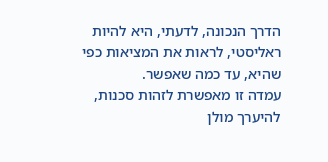הדרך הנכונה, לדעתי, היא להיות ראליסטי, לראות את המציאות כפי שהיא, עד כמה שאפשר.
עמדה זו מאפשרת לזהות סכנות, להיערך מולן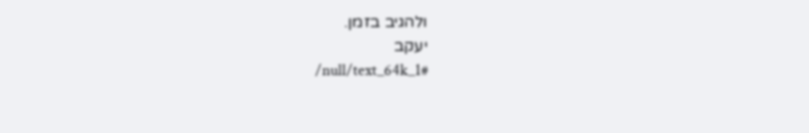ולהגיב בזמן.
יעקב
/null/text_64k_1#